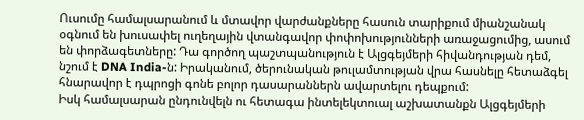Ուսումը համալսարանում և մտավոր վարժանքները հասուն տարիքում միանշանակ օգնում են խուսափել ուղեղային վտանգավոր փոփոխությունների առաջացումից, ասում են փորձագետները: Դա գործող պաշտպանություն է Ալցգեյմերի հիվանդության դեմ, նշում է DNA India-ն: Իրականում, ծերունական թուլամտության վրա հասնելը հետաձգել հնարավոր է դպրոցի գոնե բոլոր դասարաններն ավարտելու դեպքում:
Իսկ համալսարան ընդունվելն ու հետագա ինտելեկտուալ աշխատանքն Ալցգեյմերի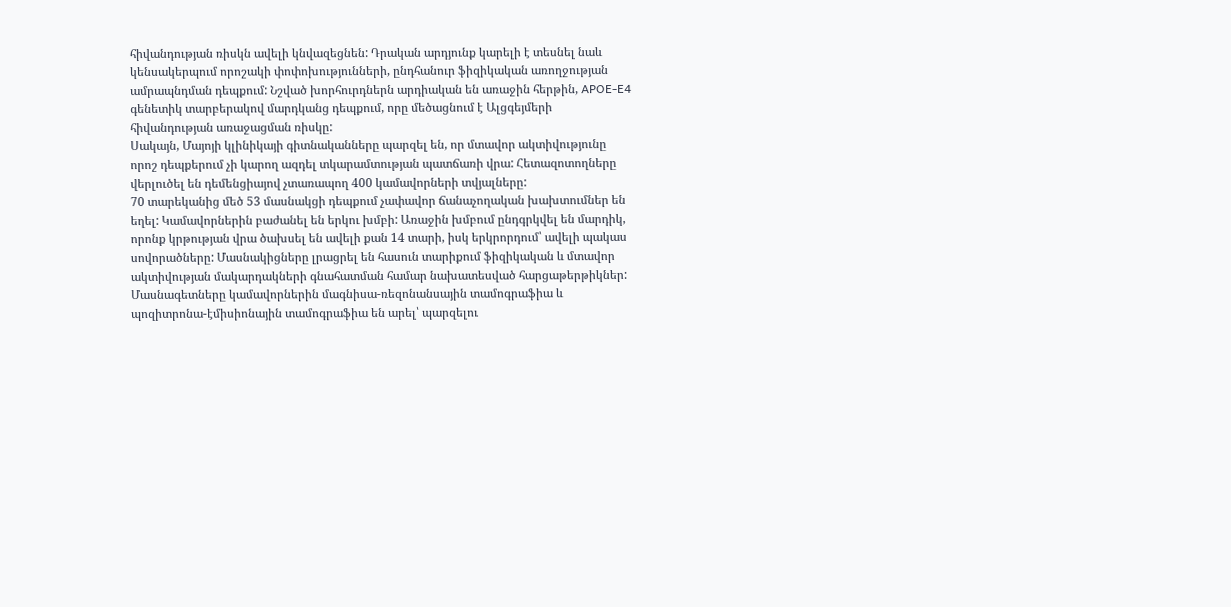հիվանդության ռիսկն ավելի կնվազեցնեն: Դրական արդյունք կարելի է տեսնել նաև կենսակերպում որոշակի փոփոխությունների, ընդհանուր ֆիզիկական առողջության ամրապնդման դեպքում: Նշված խորհուրդներն արդիական են առաջին հերթին, APOE-E4 գենետիկ տարբերակով մարդկանց դեպքում, որը մեծացնում է Ալցգեյմերի հիվանդության առաջացման ռիսկը:
Սակայն, Մայոյի կլինիկայի գիտնականները պարզել են, որ մտավոր ակտիվությունը որոշ դեպքերում չի կարող ազդել տկարամտության պատճառի վրա: Հետազոտողները վերլուծել են դեմենցիայով չտառապող 400 կամավորների տվյալները:
70 տարեկանից մեծ 53 մասնակցի դեպքում չափավոր ճանաչողական խախտումներ են եղել: Կամավորներին բաժանել են երկու խմբի: Առաջին խմբում ընդգրկվել են մարդիկ, որոնք կրթության վրա ծախսել են ավելի քան 14 տարի, իսկ երկրորդում՝ ավելի պակաս սովորածները: Մասնակիցները լրացրել են հասուն տարիքում ֆիզիկական և մտավոր ակտիվության մակարդակների գնահատման համար նախատեսված հարցաթերթիկներ: Մասնագետները կամավորներին մագնիսա-ռեզոնանսային տամոգրաֆիա և պոզիտրոնա-էմիսիոնային տամոգրաֆիա են արել՝ պարզելու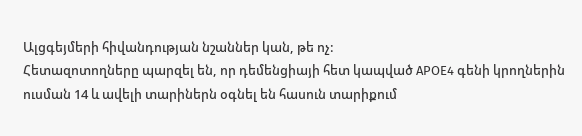Ալցգեյմերի հիվանդության նշաններ կան, թե ոչ:
Հետազոտողները պարզել են, որ դեմենցիայի հետ կապված APOE4 գենի կրողներին ուսման 14 և ավելի տարիներն օգնել են հասուն տարիքում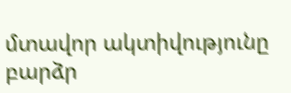մտավոր ակտիվությունը բարձր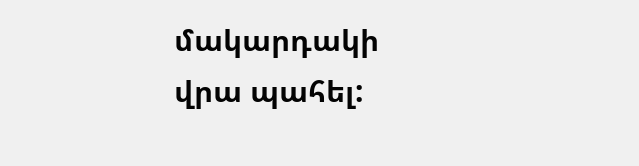մակարդակի վրա պահել: